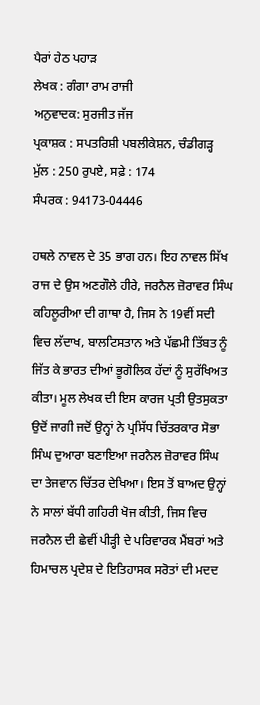ਪੈਰਾਂ ਹੇਠ ਪਹਾੜ
ਲੇਖਕ : ਗੰਗਾ ਰਾਮ ਰਾਜੀ
ਅਨੁਵਾਦਕ: ਸੁਰਜੀਤ ਜੱਜ
ਪ੍ਰਕਾਸ਼ਕ : ਸਪਤਰਿਸ਼ੀ ਪਬਲੀਕੇਸ਼ਨ, ਚੰਡੀਗੜ੍ਹ
ਮੁੱਲ : 250 ਰੁਪਏ, ਸਫ਼ੇ : 174
ਸੰਪਰਕ : 94173-04446

ਹਥਲੇ ਨਾਵਲ ਦੇ 35 ਭਾਗ ਹਨ। ਇਹ ਨਾਵਲ ਸਿੱਖ ਰਾਜ ਦੇ ਉਸ ਅਣਗੌਲੇ ਹੀਰੇ, ਜਰਨੈਲ ਜ਼ੋਰਾਵਰ ਸਿੰਘ ਕਹਿਲੂਰੀਆ ਦੀ ਗਾਥਾ ਹੈ, ਜਿਸ ਨੇ 19ਵੀਂ ਸਦੀ ਵਿਚ ਲੱਦਾਖ, ਬਾਲਟਿਸਤਾਨ ਅਤੇ ਪੱਛਮੀ ਤਿੱਬਤ ਨੂੰ ਜਿੱਤ ਕੇ ਭਾਰਤ ਦੀਆਂ ਭੂਗੋਲਿਕ ਹੱਦਾਂ ਨੂੰ ਸੁਰੱਖਿਅਤ ਕੀਤਾ। ਮੂਲ ਲੇਖਕ ਦੀ ਇਸ ਕਾਰਜ ਪ੍ਰਤੀ ਉਤਸੁਕਤਾ ਉਦੋਂ ਜਾਗੀ ਜਦੋਂ ਉਨ੍ਹਾਂ ਨੇ ਪ੍ਰਸਿੱਧ ਚਿੱਤਰਕਾਰ ਸੋਭਾ ਸਿੰਘ ਦੁਆਰਾ ਬਣਾਇਆ ਜਰਨੈਲ ਜ਼ੋਰਾਵਰ ਸਿੰਘ ਦਾ ਤੇਜਵਾਨ ਚਿੱਤਰ ਦੇਖਿਆ। ਇਸ ਤੋਂ ਬਾਅਦ ਉਨ੍ਹਾਂ ਨੇ ਸਾਲਾਂ ਬੱਧੀ ਗਹਿਰੀ ਖੋਜ ਕੀਤੀ, ਜਿਸ ਵਿਚ ਜਰਨੈਲ ਦੀ ਛੇਵੀਂ ਪੀੜ੍ਹੀ ਦੇ ਪਰਿਵਾਰਕ ਮੈਂਬਰਾਂ ਅਤੇ ਹਿਮਾਚਲ ਪ੍ਰਦੇਸ਼ ਦੇ ਇਤਿਹਾਸਕ ਸਰੋਤਾਂ ਦੀ ਮਦਦ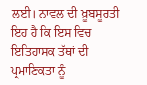ਲਈ। ਨਾਵਲ ਦੀ ਖ਼ੂਬਸੂਰਤੀ ਇਹ ਹੈ ਕਿ ਇਸ ਵਿਚ ਇਤਿਹਾਸਕ ਤੱਥਾਂ ਦੀ ਪ੍ਰਮਾਣਿਕਤਾ ਨੂੰ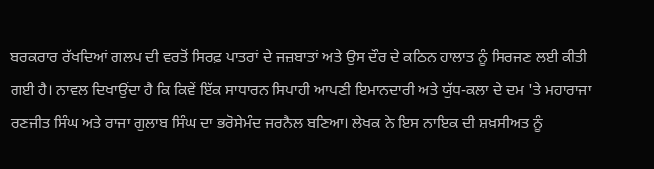ਬਰਕਰਾਰ ਰੱਖਦਿਆਂ ਗਲਪ ਦੀ ਵਰਤੋਂ ਸਿਰਫ਼ ਪਾਤਰਾਂ ਦੇ ਜਜ਼ਬਾਤਾਂ ਅਤੇ ਉਸ ਦੌਰ ਦੇ ਕਠਿਨ ਹਾਲਾਤ ਨੂੰ ਸਿਰਜਣ ਲਈ ਕੀਤੀ ਗਈ ਹੈ। ਨਾਵਲ ਦਿਖਾਉਂਦਾ ਹੈ ਕਿ ਕਿਵੇਂ ਇੱਕ ਸਾਧਾਰਨ ਸਿਪਾਹੀ ਆਪਣੀ ਇਮਾਨਦਾਰੀ ਅਤੇ ਯੁੱਧ-ਕਲਾ ਦੇ ਦਮ 'ਤੇ ਮਹਾਰਾਜਾ ਰਣਜੀਤ ਸਿੰਘ ਅਤੇ ਰਾਜਾ ਗੁਲਾਬ ਸਿੰਘ ਦਾ ਭਰੋਸੇਮੰਦ ਜਰਨੈਲ ਬਣਿਆ। ਲੇਖਕ ਨੇ ਇਸ ਨਾਇਕ ਦੀ ਸ਼ਖ਼ਸੀਅਤ ਨੂੰ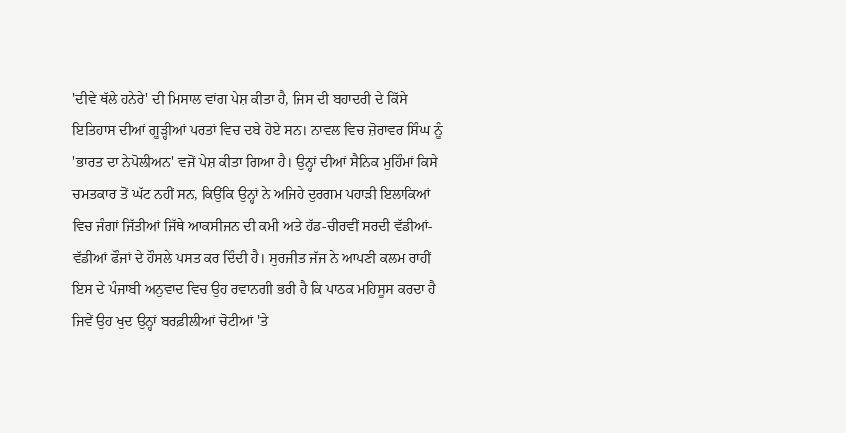'ਦੀਵੇ ਥੱਲੇ ਹਨੇਰੇ' ਦੀ ਮਿਸਾਲ ਵਾਂਗ ਪੇਸ਼ ਕੀਤਾ ਹੈ, ਜਿਸ ਦੀ ਬਹਾਦਰੀ ਦੇ ਕਿੱਸੇ ਇਤਿਹਾਸ ਦੀਆਂ ਗੂੜ੍ਹੀਆਂ ਪਰਤਾਂ ਵਿਚ ਦਬੇ ਹੋਏ ਸਨ। ਨਾਵਲ ਵਿਚ ਜ਼ੋਰਾਵਰ ਸਿੰਘ ਨੂੰ 'ਭਾਰਤ ਦਾ ਨੇਪੋਲੀਅਨ' ਵਜੋਂ ਪੇਸ਼ ਕੀਤਾ ਗਿਆ ਹੈ। ਉਨ੍ਹਾਂ ਦੀਆਂ ਸੈਨਿਕ ਮੁਹਿੰਮਾਂ ਕਿਸੇ ਚਮਤਕਾਰ ਤੋਂ ਘੱਟ ਨਹੀਂ ਸਨ, ਕਿਉਂਕਿ ਉਨ੍ਹਾਂ ਨੇ ਅਜਿਹੇ ਦੁਰਗਮ ਪਹਾੜੀ ਇਲਾਕਿਆਂ ਵਿਚ ਜੰਗਾਂ ਜਿੱਤੀਆਂ ਜਿੱਥੇ ਆਕਸੀਜਨ ਦੀ ਕਮੀ ਅਤੇ ਹੱਡ-ਚੀਰਵੀਂ ਸਰਦੀ ਵੱਡੀਆਂ-ਵੱਡੀਆਂ ਫੌਜਾਂ ਦੇ ਹੌਸਲੇ ਪਸਤ ਕਰ ਦਿੰਦੀ ਹੈ। ਸੁਰਜੀਤ ਜੱਜ ਨੇ ਆਪਣੀ ਕਲਮ ਰਾਹੀਂ ਇਸ ਦੇ ਪੰਜਾਬੀ ਅਨੁਵਾਦ ਵਿਚ ਉਹ ਰਵਾਨਗੀ ਭਰੀ ਹੈ ਕਿ ਪਾਠਕ ਮਹਿਸੂਸ ਕਰਦਾ ਹੈ ਜਿਵੇਂ ਉਹ ਖੁਦ ਉਨ੍ਹਾਂ ਬਰਫ਼ੀਲੀਆਂ ਚੋਟੀਆਂ 'ਤੇ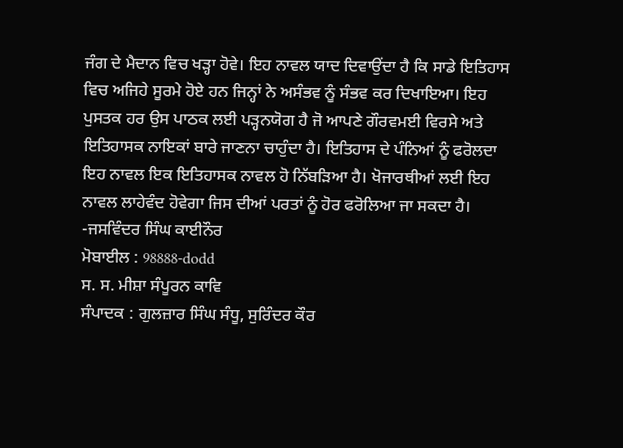ਜੰਗ ਦੇ ਮੈਦਾਨ ਵਿਚ ਖੜ੍ਹਾ ਹੋਵੇ। ਇਹ ਨਾਵਲ ਯਾਦ ਦਿਵਾਉਂਦਾ ਹੈ ਕਿ ਸਾਡੇ ਇਤਿਹਾਸ ਵਿਚ ਅਜਿਹੇ ਸੂਰਮੇ ਹੋਏ ਹਨ ਜਿਨ੍ਹਾਂ ਨੇ ਅਸੰਭਵ ਨੂੰ ਸੰਭਵ ਕਰ ਦਿਖਾਇਆ। ਇਹ ਪੁਸਤਕ ਹਰ ਉਸ ਪਾਠਕ ਲਈ ਪੜ੍ਹਨਯੋਗ ਹੈ ਜੋ ਆਪਣੇ ਗੌਰਵਮਈ ਵਿਰਸੇ ਅਤੇ ਇਤਿਹਾਸਕ ਨਾਇਕਾਂ ਬਾਰੇ ਜਾਣਨਾ ਚਾਹੁੰਦਾ ਹੈ। ਇਤਿਹਾਸ ਦੇ ਪੰਨਿਆਂ ਨੂੰ ਫਰੋਲਦਾ ਇਹ ਨਾਵਲ ਇਕ ਇਤਿਹਾਸਕ ਨਾਵਲ ਹੋ ਨਿੱਬੜਿਆ ਹੈ। ਖੋਜਾਰਥੀਆਂ ਲਈ ਇਹ ਨਾਵਲ ਲਾਹੇਵੰਦ ਹੋਵੇਗਾ ਜਿਸ ਦੀਆਂ ਪਰਤਾਂ ਨੂੰ ਹੋਰ ਫਰੋਲਿਆ ਜਾ ਸਕਦਾ ਹੈ।
-ਜਸਵਿੰਦਰ ਸਿੰਘ ਕਾਈਨੌਰ
ਮੋਬਾਈਲ : 98888-dodd
ਸ. ਸ. ਮੀਸ਼ਾ ਸੰਪੂਰਨ ਕਾਵਿ
ਸੰਪਾਦਕ : ਗੁਲਜ਼ਾਰ ਸਿੰਘ ਸੰਧੂ, ਸੁਰਿੰਦਰ ਕੌਰ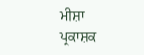ਮੀਸ਼ਾ
ਪ੍ਰਕਾਸ਼ਕ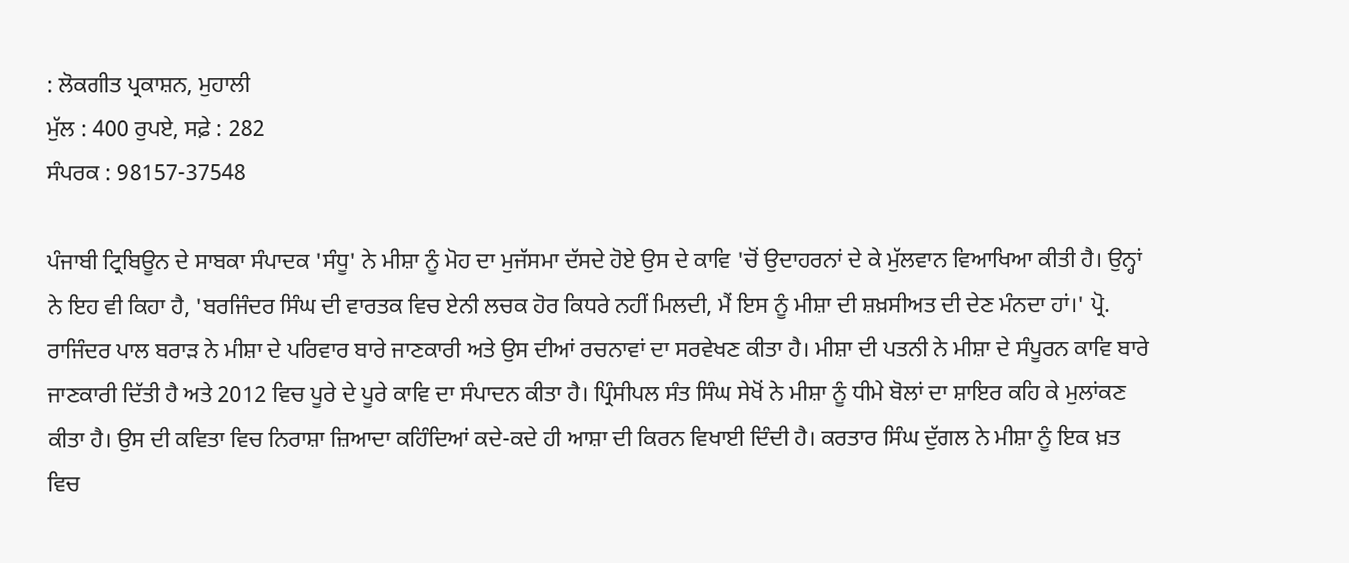: ਲੋਕਗੀਤ ਪ੍ਰਕਾਸ਼ਨ, ਮੁਹਾਲੀ
ਮੁੱਲ : 400 ਰੁਪਏ, ਸਫ਼ੇ : 282
ਸੰਪਰਕ : 98157-37548

ਪੰਜਾਬੀ ਟ੍ਰਿਬਿਊਨ ਦੇ ਸਾਬਕਾ ਸੰਪਾਦਕ 'ਸੰਧੂ' ਨੇ ਮੀਸ਼ਾ ਨੂੰ ਮੋਹ ਦਾ ਮੁਜੱਸਮਾ ਦੱਸਦੇ ਹੋਏ ਉਸ ਦੇ ਕਾਵਿ 'ਚੋਂ ਉਦਾਹਰਨਾਂ ਦੇ ਕੇ ਮੁੱਲਵਾਨ ਵਿਆਖਿਆ ਕੀਤੀ ਹੈ। ਉਨ੍ਹਾਂ ਨੇ ਇਹ ਵੀ ਕਿਹਾ ਹੈ, 'ਬਰਜਿੰਦਰ ਸਿੰਘ ਦੀ ਵਾਰਤਕ ਵਿਚ ਏਨੀ ਲਚਕ ਹੋਰ ਕਿਧਰੇ ਨਹੀਂ ਮਿਲਦੀ, ਮੈਂ ਇਸ ਨੂੰ ਮੀਸ਼ਾ ਦੀ ਸ਼ਖ਼ਸੀਅਤ ਦੀ ਦੇਣ ਮੰਨਦਾ ਹਾਂ।' ਪ੍ਰੋ. ਰਾਜਿੰਦਰ ਪਾਲ ਬਰਾੜ ਨੇ ਮੀਸ਼ਾ ਦੇ ਪਰਿਵਾਰ ਬਾਰੇ ਜਾਣਕਾਰੀ ਅਤੇ ਉਸ ਦੀਆਂ ਰਚਨਾਵਾਂ ਦਾ ਸਰਵੇਖਣ ਕੀਤਾ ਹੈ। ਮੀਸ਼ਾ ਦੀ ਪਤਨੀ ਨੇ ਮੀਸ਼ਾ ਦੇ ਸੰਪੂਰਨ ਕਾਵਿ ਬਾਰੇ ਜਾਣਕਾਰੀ ਦਿੱਤੀ ਹੈ ਅਤੇ 2012 ਵਿਚ ਪੂਰੇ ਦੇ ਪੂਰੇ ਕਾਵਿ ਦਾ ਸੰਪਾਦਨ ਕੀਤਾ ਹੈ। ਪ੍ਰਿੰਸੀਪਲ ਸੰਤ ਸਿੰਘ ਸੇਖੋਂ ਨੇ ਮੀਸ਼ਾ ਨੂੰ ਧੀਮੇ ਬੋਲਾਂ ਦਾ ਸ਼ਾਇਰ ਕਹਿ ਕੇ ਮੁਲਾਂਕਣ ਕੀਤਾ ਹੈ। ਉਸ ਦੀ ਕਵਿਤਾ ਵਿਚ ਨਿਰਾਸ਼ਾ ਜ਼ਿਆਦਾ ਕਹਿੰਦਿਆਂ ਕਦੇ-ਕਦੇ ਹੀ ਆਸ਼ਾ ਦੀ ਕਿਰਨ ਵਿਖਾਈ ਦਿੰਦੀ ਹੈ। ਕਰਤਾਰ ਸਿੰਘ ਦੁੱਗਲ ਨੇ ਮੀਸ਼ਾ ਨੂੰ ਇਕ ਖ਼ਤ ਵਿਚ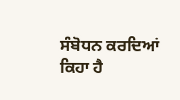ਸੰਬੋਧਨ ਕਰਦਿਆਂ ਕਿਹਾ ਹੈ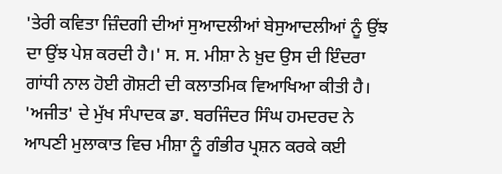'ਤੇਰੀ ਕਵਿਤਾ ਜ਼ਿੰਦਗੀ ਦੀਆਂ ਸੁਆਦਲੀਆਂ ਬੇਸੁਆਦਲੀਆਂ ਨੂੰ ਉਂਝ ਦਾ ਉਂਝ ਪੇਸ਼ ਕਰਦੀ ਹੈ।' ਸ. ਸ. ਮੀਸ਼ਾ ਨੇ ਖ਼ੁਦ ਉਸ ਦੀ ਇੰਦਰਾ ਗਾਂਧੀ ਨਾਲ ਹੋਈ ਗੋਸ਼ਟੀ ਦੀ ਕਲਾਤਮਿਕ ਵਿਆਖਿਆ ਕੀਤੀ ਹੈ। 'ਅਜੀਤ' ਦੇ ਮੁੱਖ ਸੰਪਾਦਕ ਡਾ. ਬਰਜਿੰਦਰ ਸਿੰਘ ਹਮਦਰਦ ਨੇ ਆਪਣੀ ਮੁਲਾਕਾਤ ਵਿਚ ਮੀਸ਼ਾ ਨੂੰ ਗੰਭੀਰ ਪ੍ਰਸ਼ਨ ਕਰਕੇ ਕਈ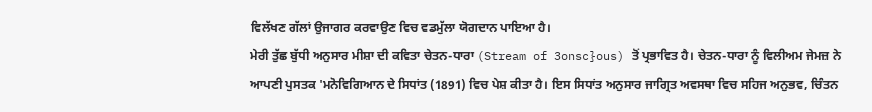ਵਿਲੱਖਣ ਗੱਲਾਂ ਉਜਾਗਰ ਕਰਵਾਉਣ ਵਿਚ ਵਡਮੁੱਲਾ ਯੋਗਦਾਨ ਪਾਇਆ ਹੈ।
ਮੇਰੀ ਤੁੱਛ ਬੁੱਧੀ ਅਨੁਸਾਰ ਮੀਸ਼ਾ ਦੀ ਕਵਿਤਾ ਚੇਤਨ-ਧਾਰਾ (Stream of 3onsc}ous) ਤੋਂ ਪ੍ਰਭਾਵਿਤ ਹੈ। ਚੇਤਨ-ਧਾਰਾ ਨੂੰ ਵਿਲੀਅਮ ਜੇਮਜ਼ ਨੇ ਆਪਣੀ ਪੁਸਤਕ 'ਮਨੋਵਿਗਿਆਨ ਦੇ ਸਿਧਾਂਤ (1891) ਵਿਚ ਪੇਸ਼ ਕੀਤਾ ਹੈ। ਇਸ ਸਿਧਾਂਤ ਅਨੁਸਾਰ ਜਾਗ੍ਰਿਤ ਅਵਸਥਾ ਵਿਚ ਸਹਿਜ ਅਨੁਭਵ, ਚਿੰਤਨ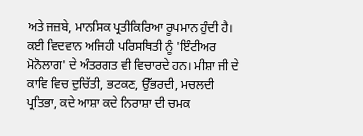ਅਤੇ ਜਜ਼ਬੇ, ਮਾਨਸਿਕ ਪ੍ਰਤੀਕਿਰਿਆ ਰੂਪਮਾਨ ਹੁੰਦੀ ਹੈ। ਕਈ ਵਿਦਵਾਨ ਅਜਿਹੀ ਪਰਿਸਥਿਤੀ ਨੂੰ 'ਇੰਟੀਅਰ ਮੋਨੋਲਾਗ' ਦੇ ਅੰਤਰਗਤ ਵੀ ਵਿਚਾਰਦੇ ਹਨ। ਮੀਸ਼ਾ ਜੀ ਦੇ ਕਾਵਿ ਵਿਚ ਦੁਚਿੱਤੀ, ਭਟਕਣ, ਉੱਭਰਦੀ, ਮਚਲਦੀ ਪ੍ਰਤਿਭਾ, ਕਦੇ ਆਸ਼ਾ ਕਦੇ ਨਿਰਾਸ਼ਾ ਦੀ ਚਮਕ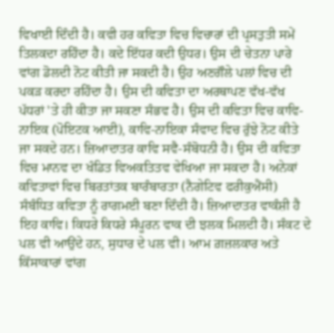ਵਿਖਾਈ ਦਿੰਦੀ ਹੈ। ਕਵੀ ਹਰ ਕਵਿਤਾ ਵਿਚ ਵਿਚਾਰਾਂ ਦੀ ਪ੍ਰਸਤੁਤੀ ਸਮੇਂ ਤਿਲਕਦਾ ਰਹਿੰਦਾ ਹੈ। ਕਦੇ ਇੱਧਰ ਕਦੀ ਉਧਰ। ਉਸ ਦੀ ਚੇਤਨਾ ਪਾਰੇ ਵਾਂਗ ਡੋਲਦੀ ਨੋਟ ਕੀਤੀ ਜਾ ਸਕਦੀ ਹੈ। ਉਹ ਅਣਗੌਲੇ ਪਲਾਂ ਵਿਚ ਦੀ ਪਕੜ ਕਰਦਾ ਰਹਿੰਦਾ ਹੈ। ਉਸ ਦੀ ਕਵਿਤਾ ਦਾ ਅਰਥਾਪਣ ਵੱਖ-ਵੱਖ ਪੱਧਰਾਂ 'ਤੇ ਹੀ ਕੀਤਾ ਜਾ ਸਕਣਾ ਸੰਭਵ ਹੈ। ਉਸ ਦੀ ਕਵਿਤਾ ਵਿਚ ਕਾਵਿ-ਨਾਇਕ (ਪੋਇਟਕ ਆਈ), ਕਾਵਿ-ਨਾਇਕਾ ਸੰਵਾਦ ਵਿਚ ਰੁੱਝੇ ਨੋਟ ਕੀਤੇ ਜਾ ਸਕਦੇ ਹਨ। ਜ਼ਿਆਦਾਤਰ ਕਾਵਿ ਸਵੈ-ਸੰਬੋਧਨੀ ਹੈ। ਉਸ ਦੀ ਕਵਿਤਾ ਵਿਚ ਮਾਨਵ ਦਾ ਖੰਡਿਤ ਵਿਅਕਤਿਤਵ ਵੇਖਿਆ ਜਾ ਸਕਦਾ ਹੈ। ਅਨੇਕਾਂ ਕਵਿਤਾਵਾਂ ਵਿਚ ਬਿਰਤਾਂਤਕ ਬਾਰੰਬਾਰਤਾ (ਨੈਗੇਟਿਵ ਫਰੀਕੁਐਂਸੀ) ਸੰਬੰਧਿਤ ਕਵਿਤਾ ਨੂੰ ਰਾਗਮਈ ਬਣਾ ਦਿੰਦੀ ਹੈ। ਜ਼ਿਆਦਾਤਰ ਵਾਕੰਸ਼ੀ ਹੈ ਇਹ ਕਾਵਿ। ਕਿਧਰੇ ਕਿਧਰੇ ਸੰਪੂਰਨ ਵਾਕ ਦੀ ਝਲਕ ਮਿਲਦੀ ਹੈ। ਸੰਕਟ ਦੇ ਪਲ ਵੀ ਆਉਂਦੇ ਹਨ, ਸੁਧਾਰ ਦੇ ਪਲ ਵੀ। ਆਮ ਗ਼ਜ਼ਲਕਾਰ ਅਤੇ ਕਿੱਸਾਕਾਰਾਂ ਵਾਂਗ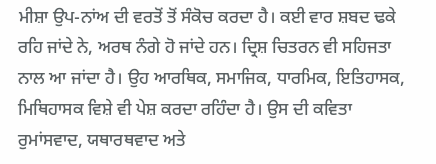ਮੀਸ਼ਾ ਉਪ-ਨਾਂਅ ਦੀ ਵਰਤੋਂ ਤੋਂ ਸੰਕੋਚ ਕਰਦਾ ਹੈ। ਕਈ ਵਾਰ ਸ਼ਬਦ ਢਕੇ ਰਹਿ ਜਾਂਦੇ ਨੇ, ਅਰਥ ਨੰਗੇ ਹੋ ਜਾਂਦੇ ਹਨ। ਦ੍ਰਿਸ਼ ਚਿਤਰਨ ਵੀ ਸਹਿਜਤਾ ਨਾਲ ਆ ਜਾਂਦਾ ਹੈ। ਉਹ ਆਰਥਿਕ, ਸਮਾਜਿਕ, ਧਾਰਮਿਕ, ਇਤਿਹਾਸਕ, ਮਿਥਿਹਾਸਕ ਵਿਸ਼ੇ ਵੀ ਪੇਸ਼ ਕਰਦਾ ਰਹਿੰਦਾ ਹੈ। ਉਸ ਦੀ ਕਵਿਤਾ ਰੁਮਾਂਸਵਾਦ, ਯਥਾਰਥਵਾਦ ਅਤੇ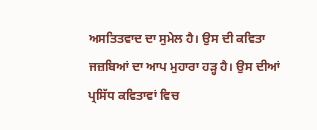ਅਸਤਿਤਵਾਦ ਦਾ ਸੁਮੇਲ ਹੈ। ਉਸ ਦੀ ਕਵਿਤਾ ਜਜ਼ਬਿਆਂ ਦਾ ਆਪ ਮੁਹਾਰਾ ਹੜ੍ਹ ਹੈ। ਉਸ ਦੀਆਂ ਪ੍ਰਸਿੱਧ ਕਵਿਤਾਵਾਂ ਵਿਚ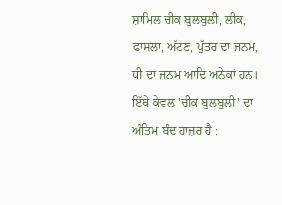ਸ਼ਾਮਿਲ ਚੀਕ ਬੁਲਬੁਲੀ, ਲੀਕ, ਫਾਸਲਾ, ਅੱਟਣ, ਪੁੱਤਰ ਦਾ ਜਨਮ, ਧੀ ਦਾ ਜਨਮ ਆਦਿ ਅਨੇਕਾਂ ਹਨ। ਇੱਥੇ ਕੇਵਲ 'ਚੀਕ ਬੁਲਬੁਲੀ' ਦਾ ਅੰਤਿਮ ਬੰਦ ਹਾਜ਼ਰ ਹੈ :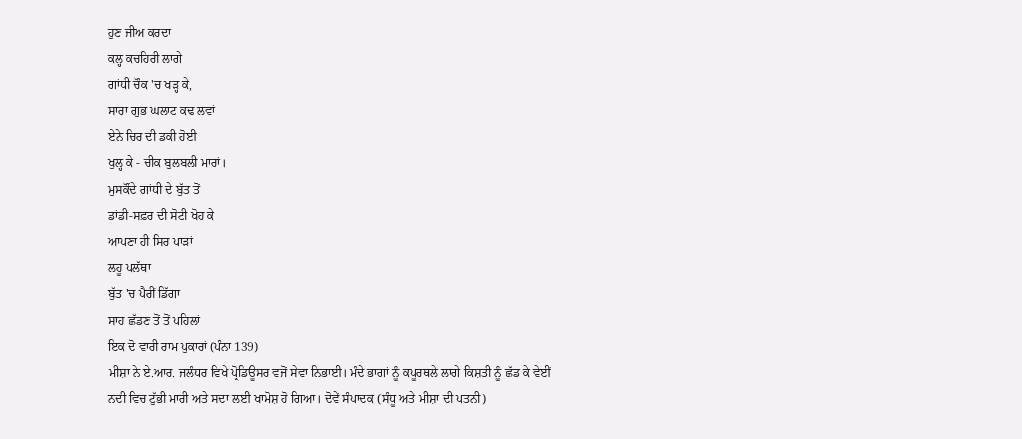ਹੁਣ ਜੀਅ ਕਰਦਾ
ਕਲ੍ਹ ਕਚਹਿਰੀ ਲਾਗੇ
ਗਾਂਧੀ ਚੌਕ 'ਚ ਖੜ੍ਹ ਕੇ,
ਸਾਰਾ ਗੁਭ ਘਲਾਟ ਕਢ ਲਵਾਂ
ਏਨੇ ਚਿਰ ਦੀ ਡਕੀ ਹੋਈ
ਖੁਲ੍ਹ ਕੇ - ਚੀਕ ਬੁਲਬਲੀ ਮਾਰਾਂ।
ਮੁਸਕੌਂਦੇ ਗਾਂਧੀ ਦੇ ਬੁੱਤ ਤੋਂ
ਡਾਂਡੀ-ਸਫ਼ਰ ਦੀ ਸੋਟੀ ਖੋਹ ਕੇ
ਆਪਣਾ ਹੀ ਸਿਰ ਪਾੜਾਂ
ਲਹੂ ਪਲੱਥਾ
ਬੁੱਤ 'ਚ ਪੈਰੀਂ ਡਿੱਗਾ
ਸਾਹ ਛੱਡਣ ਤੋਂ ਤੋਂ ਪਹਿਲਾਂ
ਇਕ ਦੋ ਵਾਰੀ ਰਾਮ ਪੁਕਾਰਾਂ (ਪੰਨਾ 139)
ਮੀਸ਼ਾ ਨੇ ਏ.ਆਰ. ਜਲੰਧਰ ਵਿਖੇ ਪ੍ਰੋਡਿਊਸਰ ਵਜੋਂ ਸੇਵਾ ਨਿਭਾਈ। ਮੰਦੇ ਭਾਗਾਂ ਨੂੰ ਕਪੂਰਥਲੇ ਲਾਗੇ ਕਿਸ਼ਤੀ ਨੂੰ ਛੱਡ ਕੇ ਵੇਈਂ ਨਦੀ ਵਿਚ ਟੁੱਭੀ ਮਾਰੀ ਅਤੇ ਸਦਾ ਲਈ ਖਾਮੋਸ਼ ਹੋ ਗਿਆ। ਦੋਵੇਂ ਸੰਪਾਦਕ (ਸੰਧੂ ਅਤੇ ਮੀਸ਼ਾ ਦੀ ਪਤਨੀ)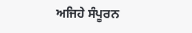ਅਜਿਹੇ ਸੰਪੂਰਨ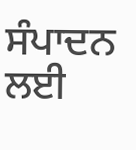ਸੰਪਾਦਨ ਲਈ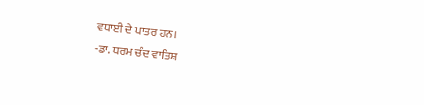ਵਧਾਈ ਦੇ ਪਾਤਰ ਹਨ।
-ਡਾ. ਧਰਮ ਚੰਦ ਵਾਤਿਸ਼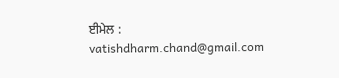ਈਮੇਲ : vatishdharm.chand@gmail.com